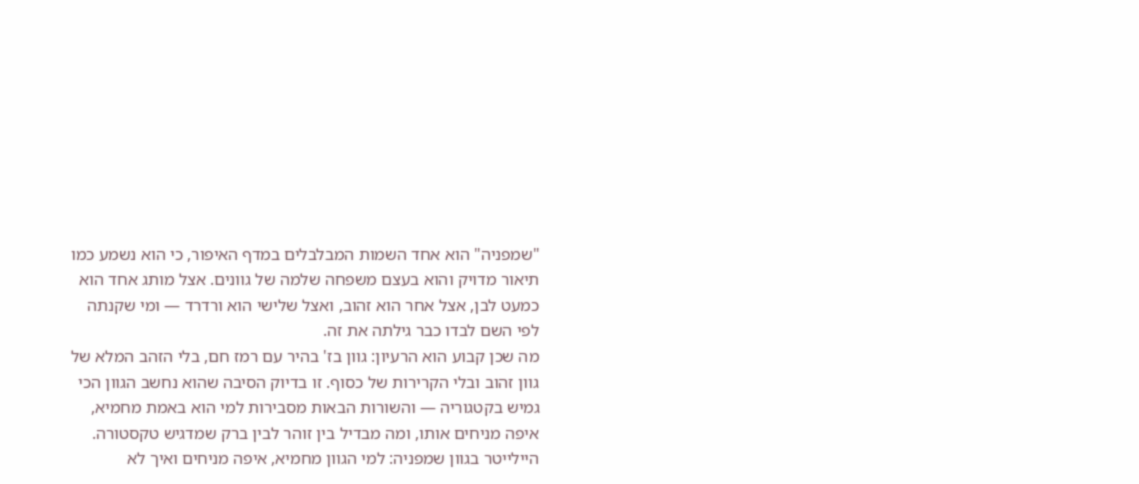"שמפניה" הוא אחד השמות המבלבלים במדף האיפור, כי הוא נשמע כמו תיאור מדויק והוא בעצם משפחה שלמה של גוונים. אצל מותג אחד הוא כמעט לבן, אצל אחר הוא זהוב, ואצל שלישי הוא ורדרד — ומי שקנתה לפי השם לבדו כבר גילתה את זה.
מה שכן קבוע הוא הרעיון: גוון בז' בהיר עם רמז חם, בלי הזהב המלא של גוון זהוב ובלי הקרירות של כסוף. זו בדיוק הסיבה שהוא נחשב הגוון הכי גמיש בקטגוריה — והשורות הבאות מסבירות למי הוא באמת מחמיא, איפה מניחים אותו, ומה מבדיל בין זוהר לבין ברק שמדגיש טקסטורה.
היילייטר בגוון שמפניה: למי הגוון מחמיא, איפה מניחים ואיך לא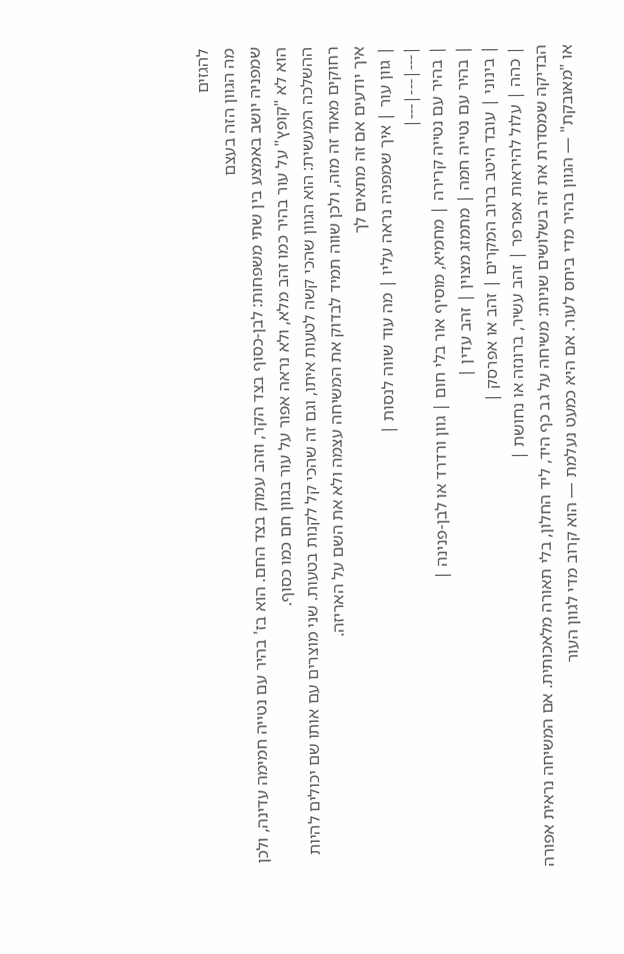להגזים
מה הגוון הזה בעצם
שמפניה יושב באמצע בין שתי משפחות: לבן-כסוף בצד הקר, וזהב עמוק בצד החם. הוא בז' בהיר עם נטייה חמימה עדינה, ולכן הוא לא "קופץ" על עור בהיר כמו זהב מלא, ולא נראה אפור על עור בגוון חם כמו כסוף.
ההשלכה המעשית: הוא הגוון שהכי קשה לטעות איתו, וגם זה שהכי קל לקנות בטעות. שני מוצרים עם אותו שם יכולים להיות רחוקים מאוד זה מזה, ולכן שווה תמיד לבדוק את המשיחה עצמה ולא את השם על האריזה.
איך יודעים אם זה מתאים לך
| גוון עור | איך שמפניה נראה עליו | מה עוד שווה לנסות |
|---|---|---|
| בהיר עם נטייה קרירה | מחמיא, מוסיף אור בלי חום | גוון ורדרד או לבן-פנינה |
| בהיר עם נטייה חמה | מתמזג מצוין | זהב עדין |
| בינוני | עובד היטב ברוב המקרים | זהב או אפרסק |
| כהה | עלול להיראות אפרפר | זהב עשיר, ברונזה או נחושת |
הבדיקה שמסדרת את זה בשלושים שניות: משיחה על גב כף היד, ליד החלון, בלי תאורה מלאכותית. אם המשיחה נראית אפורה או "מאובקת" — הגוון בהיר מדי ביחס לעור. אם היא כמעט נעלמת — הוא קרוב מדי לגוון העור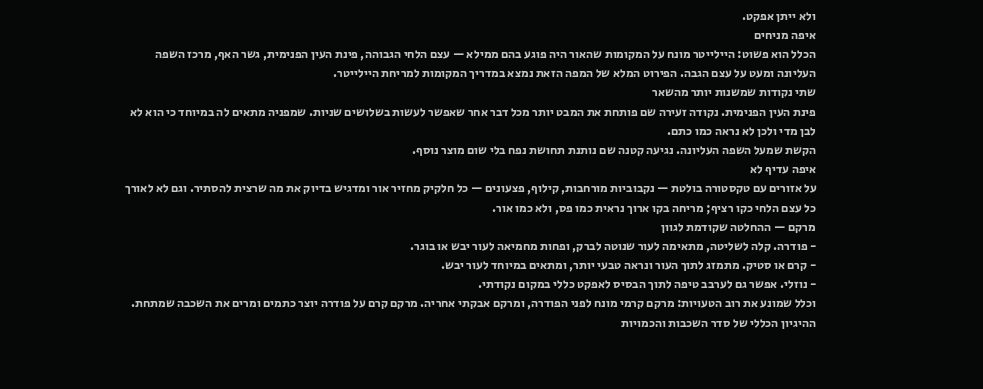ולא ייתן אפקט.
איפה מניחים
הכלל הוא פשוט: היילייטר מונח על המקומות שהאור היה פוגע בהם ממילא — עצם הלחי הגבוהה, פינת העין הפנימית, גשר האף, מרכז השפה העליונה ומעט על עצם הגבה. הפירוט המלא של המפה הזאת נמצא במדריך המקומות למריחת היילייטר.
שתי נקודות שמשנות יותר מהשאר
פינת העין הפנימית. נקודה זעירה שם פותחת את המבט יותר מכל דבר אחר שאפשר לעשות בשלושים שניות. שמפניה מתאים לה במיוחד כי הוא לא לבן מדי ולכן לא נראה כמו כתם.
הקשת שמעל השפה העליונה. נגיעה קטנה שם נותנת תחושת נפח בלי שום מוצר נוסף.
איפה עדיף לא
על אזורים עם טקסטורה בולטת — נקבוביות מורחבות, קילוף, פצעונים — כל חלקיק מחזיר אור ומדגיש בדיוק את מה שרצית להסתיר. וגם לא לאורך כל עצם הלחי כקו רציף; מריחה בקו ארוך נראית כמו פס, ולא כמו אור.
מרקם — ההחלטה שקודמת לגוון
- פודרה. קלה לשליטה, מתאימה לעור שנוטה לברק, ופחות מחמיאה לעור יבש או בוגר.
- קרם או סטיק. מתמזג לתוך העור ונראה טבעי יותר, ומתאים במיוחד לעור יבש.
- נוזלי. אפשר גם לערבב טיפה לתוך הבסיס לאפקט כללי במקום נקודתי.
וכלל שמונע את רוב הטעויות: מרקם קרמי מונח לפני הפודרה, ומרקם אבקתי אחריה. מרקם קרם על פודרה יוצר כתמים ומרים את השכבה שמתחת. ההיגיון הכללי של סדר השכבות והכמויות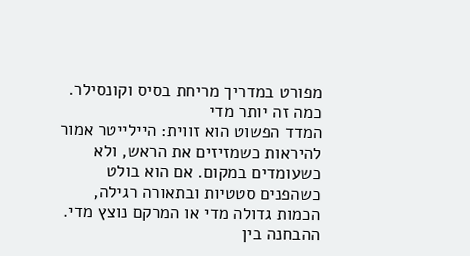מפורט במדריך מריחת בסיס וקונסילר.
כמה זה יותר מדי
המדד הפשוט הוא זווית: היילייטר אמור להיראות כשמזיזים את הראש, ולא כשעומדים במקום. אם הוא בולט כשהפנים סטטיות ובתאורה רגילה, הכמות גדולה מדי או המרקם נוצץ מדי.
ההבחנה בין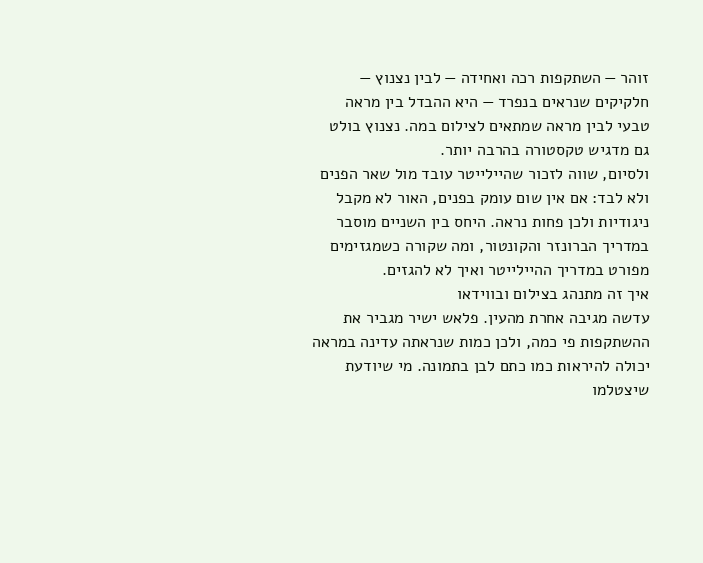זוהר — השתקפות רכה ואחידה — לבין נצנוץ — חלקיקים שנראים בנפרד — היא ההבדל בין מראה טבעי לבין מראה שמתאים לצילום במה. נצנוץ בולט גם מדגיש טקסטורה בהרבה יותר.
ולסיום, שווה לזכור שהיילייטר עובד מול שאר הפנים ולא לבד: אם אין שום עומק בפנים, האור לא מקבל ניגודיות ולכן פחות נראה. היחס בין השניים מוסבר במדריך הברונזר והקונטור, ומה שקורה כשמגזימים מפורט במדריך ההיילייטר ואיך לא להגזים.
איך זה מתנהג בצילום ובווידאו
עדשה מגיבה אחרת מהעין. פלאש ישיר מגביר את ההשתקפות פי כמה, ולכן כמות שנראתה עדינה במראה יכולה להיראות כמו כתם לבן בתמונה. מי שיודעת שיצטלמו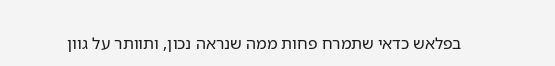בפלאש כדאי שתמרח פחות ממה שנראה נכון, ותוותר על גוון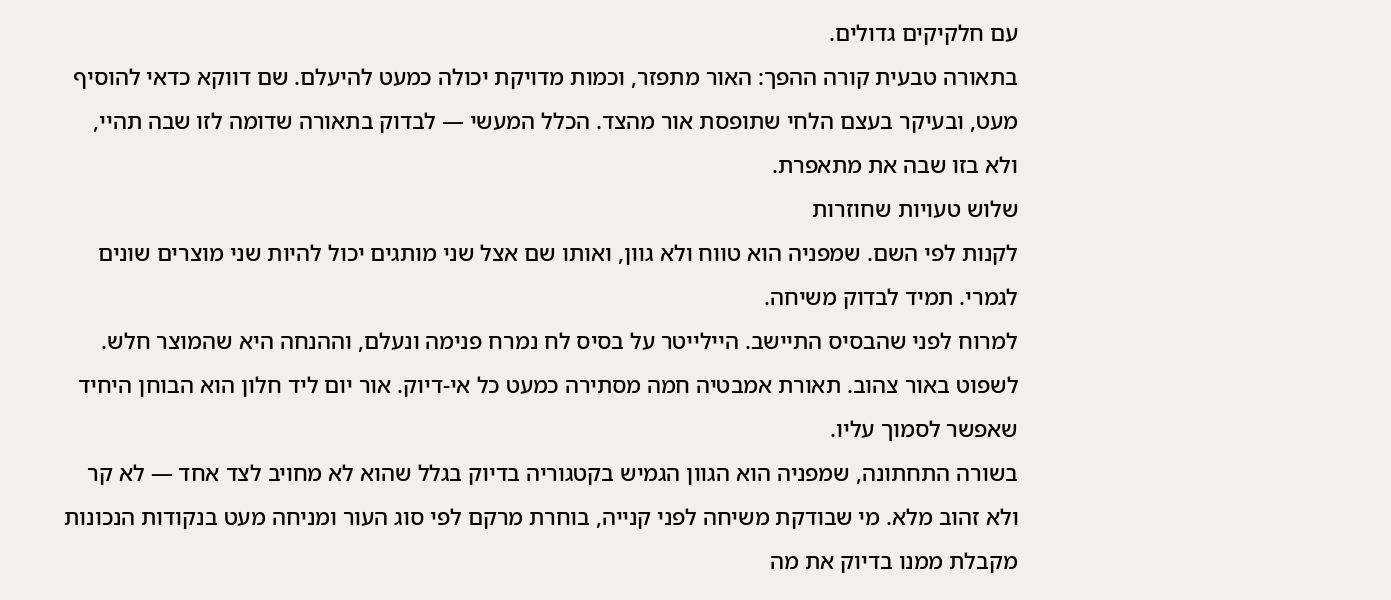עם חלקיקים גדולים.
בתאורה טבעית קורה ההפך: האור מתפזר, וכמות מדויקת יכולה כמעט להיעלם. שם דווקא כדאי להוסיף מעט, ובעיקר בעצם הלחי שתופסת אור מהצד. הכלל המעשי — לבדוק בתאורה שדומה לזו שבה תהיי, ולא בזו שבה את מתאפרת.
שלוש טעויות שחוזרות
לקנות לפי השם. שמפניה הוא טווח ולא גוון, ואותו שם אצל שני מותגים יכול להיות שני מוצרים שונים לגמרי. תמיד לבדוק משיחה.
למרוח לפני שהבסיס התיישב. היילייטר על בסיס לח נמרח פנימה ונעלם, וההנחה היא שהמוצר חלש.
לשפוט באור צהוב. תאורת אמבטיה חמה מסתירה כמעט כל אי-דיוק. אור יום ליד חלון הוא הבוחן היחיד שאפשר לסמוך עליו.
בשורה התחתונה, שמפניה הוא הגוון הגמיש בקטגוריה בדיוק בגלל שהוא לא מחויב לצד אחד — לא קר ולא זהוב מלא. מי שבודקת משיחה לפני קנייה, בוחרת מרקם לפי סוג העור ומניחה מעט בנקודות הנכונות מקבלת ממנו בדיוק את מה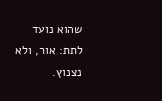שהוא נועד לתת: אור, ולא נצנוץ.